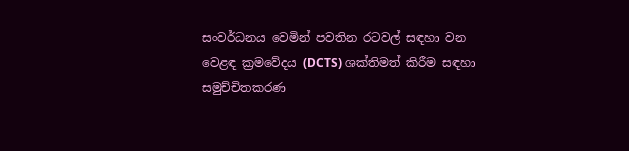සංවර්ධනය වෙමින් පවතින රටවල් සඳහා වන වෙළඳ ක්‍රමවේදය (DCTS) ශක්තිමත් කිරීම සඳහා සමුච්චිතකරණ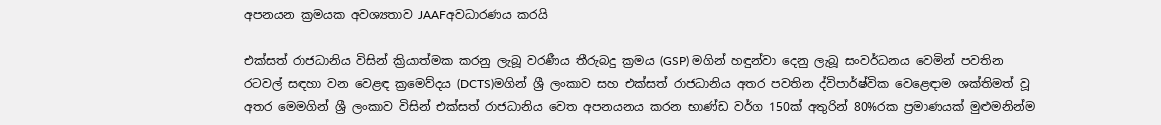අපනයන ක්‍රමයක අවශ්‍යතාව JAAFඅවධාරණය කරයි

එක්සත් රාජධානිය විසින් ක්‍රියාත්මක කරනු ලැබූ වරණීය තීරුබදු ක්‍රමය (GSP) මගින් හඳුන්වා දෙනු ලැබූ සංවර්ධනය වෙමින් පවතින රටවල් සඳහා වන වෙළඳ ක්‍රමෙව්දය (DCTS)මගින් ශ්‍රී ලංකාව සහ එක්සත් රාජධානිය අතර පවතින ද්විපාර්ෂ්වික වෙළෙඳාම ශක්තිමත් වූ අතර මෙමගින් ශ්‍රී ලංකාව විසින් එක්සත් රාජධානිය වෙත අපනයනය කරන භාණ්ඩ වර්ග 150ක් අතුරින් 80%රක ප්‍රමාණයක් මුළුමනින්ම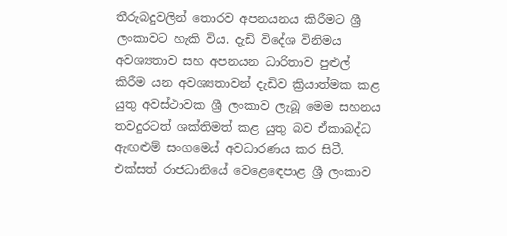තීරුබදුවලින් තොරව අපනයනය කිරීමට ශ්‍රී ලංකාවට හැකි විය. දැඩි විදේශ විනිමය අවශ්‍යතාව සහ අපනයන ධාරිතාව පුළුල් කිරීම යන අවශ්‍යතාවන් දැඩිව ක්‍රියාත්මක කළ යුතු අවස්ථාවක ශ්‍රී ලංකාව ලැබූ මෙම සහනය තවදුරටත් ශක්තිමත් කළ යුතු බව ඒකාබද්ධ ඇඟළුම් සංගමෙය් අවධාරණය කර සිටී. එක්සත් රාජධානියේ වෙළෙඳෙපාළ ශ්‍රී ලංකාව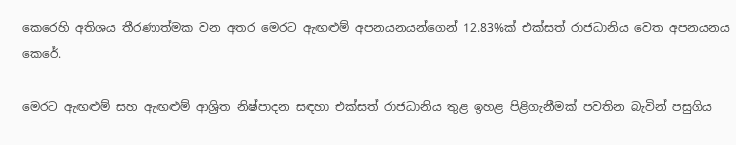කෙරෙහි අතිශය තීරණාත්මක වන අතර මෙරට ඇඟළුම් අපනයනයන්ගෙන් 12.83%ක් එක්සත් රාජධානිය වෙත අපනයනය කෙරේ.

මෙරට ඇඟළුම් සහ ඇඟළුම් ආශ්‍රිත නිෂ්පාදන සඳහා එක්සත් රාජධානිය තුළ ඉහළ පිළිගැනීමක් පවතින බැවින් පසුගිය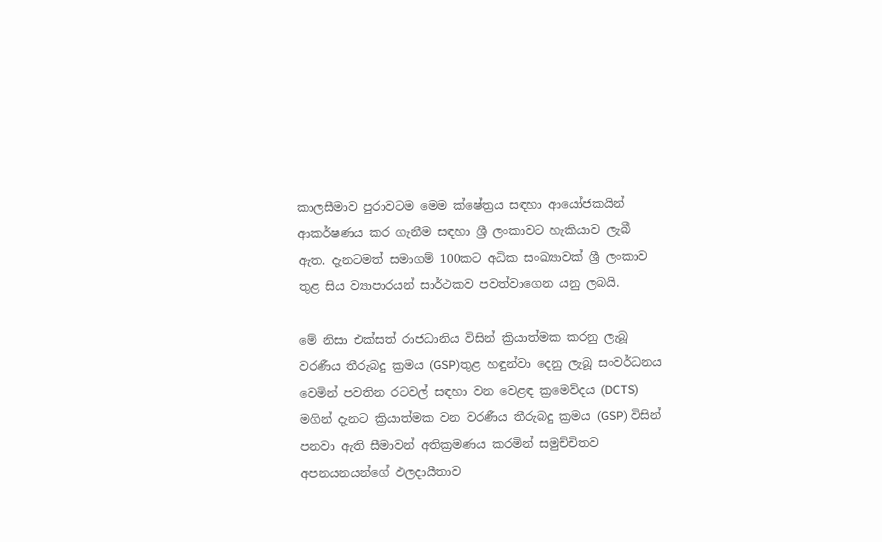කාලසීමාව පුරාවටම මෙම ක්ෂේත්‍රය සඳහා ආයෝජකයින් ආකර්ෂණය කර ගැනීම සඳහා ශ්‍රී ලංකාවට හැකියාව ලැබී ඇත. දැනටමත් සමාගම් 100කට අධික සංඛ්‍යාවක් ශ්‍රී ලංකාව තුළ සිය ව්‍යාපාරයන් සාර්ථකව පවත්වාගෙන යනු ලබයි.

මේ නිසා එක්සත් රාජධානිය විසින් ක්‍රියාත්මක කරනු ලැබූ වරණීය තීරුබදු ක්‍රමය (GSP)තුළ හඳුන්වා දෙනු ලැබූ සංවර්ධනය වෙමින් පවතින රටවල් සඳහා වන වෙළඳ ක්‍රමෙව්දය (DCTS) මගින් දැනට ක්‍රියාත්මක වන වරණීය තීරුබදු ක්‍රමය (GSP) විසින් පනවා ඇති සීමාවන් අතික්‍රමණය කරමින් සමුච්චිතව අපනයනයන්ගේ ඵලදායීතාව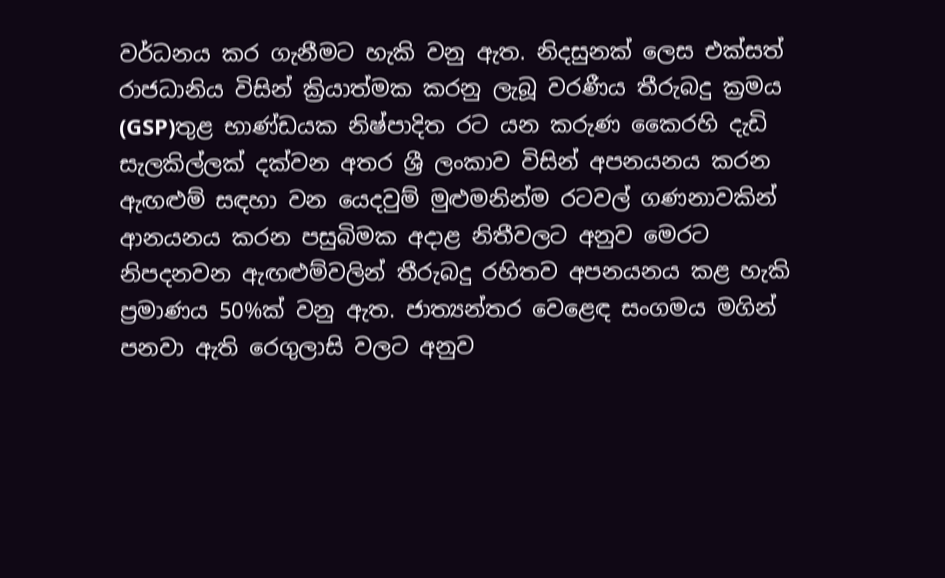වර්ධනය කර ගැනීමට හැකි වනු ඇත. නිදසුනක් ලෙස එක්සත් රාජධානිය විසින් ක්‍රියාත්මක කරනු ලැබූ වරණීය තීරුබදු ක්‍රමය (GSP)තුළ භාණ්ඩයක නිෂ්පාදිත රට යන කරුණ කෛරහි දැඩි සැලකිල්ලක් දක්වන අතර ශ්‍රී ලංකාව විසින් අපනයනය කරන ඇඟළුම් සඳහා වන යෙදවුම් මුළුමනින්ම රටවල් ගණනාවකින් ආනයනය කරන පසුබිමක අදාළ නිතීවලට අනුව මෙරට නිපදනවන ඇඟළුම්වලින් තීරුබදු රහිතව අපනයනය කළ හැකි ප්‍රමාණය 50%ක් වනු ඇත. ජාත්‍යන්තර වෙළෙඳ සංගමය මගින් පනවා ඇති රෙගුලාසි වලට අනුව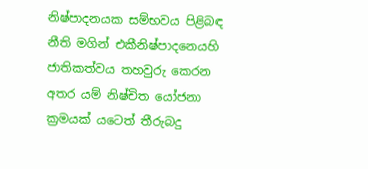නිෂ්පාදනයක සම්භවය පිළිබඳ නීති මගින් එකීනිෂ්පාදනෙයහි ජාතිකත්වය තහවුරු කෙරන අතර යම් නිෂ්චිත යෝජනා ක්‍රමයක් යටෙත් තීරුබදු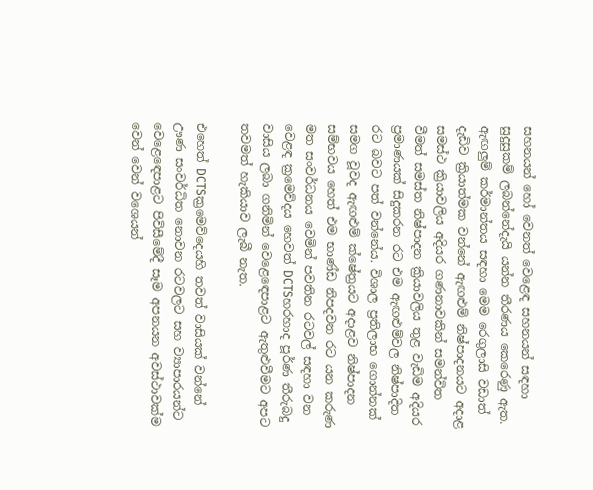සහනයන් හෝ වෙනත් වෙළෙඳ සහනයන් සඳහා සුදුසුකම් ලබන්නේදැයි යන්න තීරණය කෙරෙණු ඇත. ඇඟලුම් කර්මාන්තය සඳහා මෙම රෙගුලාසි වඩාත් දැඩිව ක්‍රියාත්මක වන්නේ ඇඟළුම් නිෂ්පාදනයට අදාළ සමස්ථ ක්‍රියාවලිය අදියර ගණනාවකින් සමන්විත වීමත් සමස්ත නිෂ්පාදන ක්‍රියාවලිය තුළ වැඩිම අදියර ප්‍රමාණයක් සිදුකරන රට එම ඇඟළුම්වල නිෂ්පාදිත රට බවට පත් වන්නේය. විශාල ප්‍රතිලාභ ගොන්නක් සමග වූවද ඇඟළුම් ක්ෂේත්‍රයට අදාළව නිෂ්පාදන සම්භවය හෙත් එම භාණ්ඩ නිපදවන රට යන කරුණ මත සංවර්ධනය වෙමින් පවතින රටවල් සඳහා වන වෙළඳ ක්‍රමෙව්දය හෙවත් DCTSහරහාද පූර්ණ තීරුබදු වාසිය ලබා ගනිමින් වෙළෙඳෙපාළට ඇතුළුවීමට අපට තවමත් හැකියාව ලැබී නැත.

එහෙත් DCTSක්‍රමෙව්දෙයහි තවත් වාසියක් වන්නේ ඌණ සංවර්ධිත නොවන රටවලට සහ ව්‍යාපාරයන්ට වෙළෙඳෙපාළට පිවිසීමේදී සෑම අපනයන අවස්ථාවක්ම වෙන් වෙන් වශෙයන්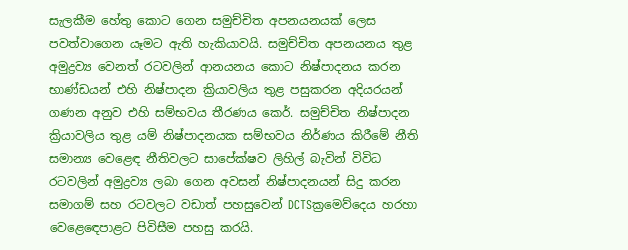සැලකීම හේතු කොට ගෙන සමුච්චිත අපනයනයක් ලෙස පවත්වාගෙන යෑමට ඇති හැකියාවයි. සමුච්චිත අපනයනය තුළ අමුද්‍රව්‍ය වෙනත් රටවලින් ආනයනය කොට නිෂ්පාදනය කරන භාණ්ඩයන් එහි නිෂ්පාදන ක්‍රියාවලිය තුළ පසුකරන අදියරයන් ගණන අනුව එහි සම්භවය තීරණය කෙර්. සමුච්චිත නිෂ්පාදන ක්‍රියාවලිය තුළ යම් නිෂ්පාදනයක සම්භවය නිර්ණය කිරීමේ නීති සමාන්‍ය වෙළෙඳ නීතිවලට සාපේක්ෂව ලිහිල් බැවින් විවිධ රටවලින් අමුද්‍රව්‍ය ලබා ගෙන අවසන් නිෂ්පාදනයන් සිදු කරන සමාගම් සහ රටවලට වඩාත් පහසුවෙන් DCTSක්‍රමෙව්දෙය හරහා වෙළෙඳෙපාළට පිවිසීම පහසු කරයි.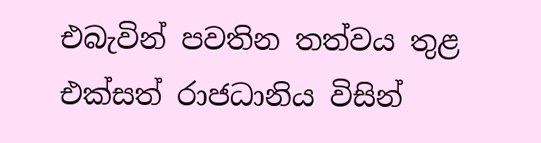එබැවින් පවතින තත්වය තුළ එක්සත් රාජධානිය විසින්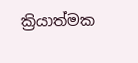ක්‍රියාත්මක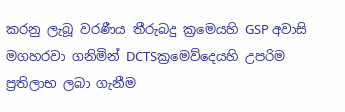කරනු ලැබූ වරණීය තීරුබදු ක්‍රමෙයහි GSP අවාසි මගහරවා ගනිමින් DCTSක්‍රමෙව්දෙයහි උපරිම ප්‍රතිලාභ ලබා ගැනීම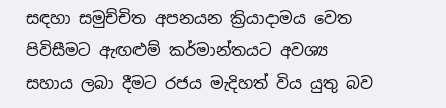සඳහා සමුච්චිත අපනයන ක්‍රියාදාමය වෙත පිවිසීමට ඇඟළුම් කර්මාන්තයට අවශ්‍ය සහාය ලබා දීමට රජය මැදිහත් විය යුතු බව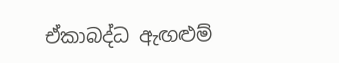ඒකාබද්ධ ඇඟළුම්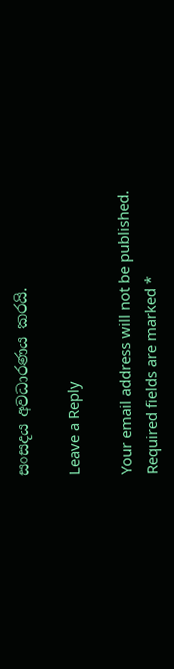සංසදය අවධාරණය කරයි.

Leave a Reply

Your email address will not be published. Required fields are marked *